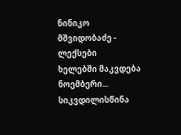ნინიკო მშვიდობაძე - ლექსები
ხელებში მაკვდება ნოემბერი... სიკვდილისწინა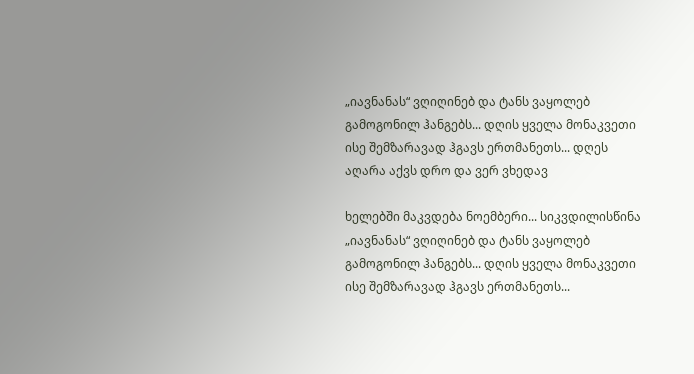„იავნანას“ ვღიღინებ და ტანს ვაყოლებ გამოგონილ ჰანგებს... დღის ყველა მონაკვეთი ისე შემზარავად ჰგავს ერთმანეთს... დღეს აღარა აქვს დრო და ვერ ვხედავ

ხელებში მაკვდება ნოემბერი... სიკვდილისწინა „იავნანას“ ვღიღინებ და ტანს ვაყოლებ გამოგონილ ჰანგებს... დღის ყველა მონაკვეთი ისე შემზარავად ჰგავს ერთმანეთს...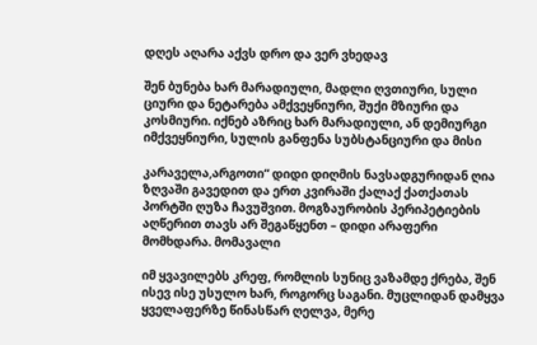დღეს აღარა აქვს დრო და ვერ ვხედავ

შენ ბუნება ხარ მარადიული, მადლი ღვთიური, სული ციური და ნეტარება ამქვეყნიური, შუქი მზიური და კოსმიური. იქნებ აზრიც ხარ მარადიული, ან დემიურგი იმქვეყნიური, სულის განფენა სუბსტანციური და მისი

კარაველა,არგოთი“ დიდი დიღმის ნავსადგურიდან ღია ზღვაში გავედით და ერთ კვირაში ქალაქ ქათქათას პორტში ღუზა ჩავუშვით. მოგზაურობის პერიპეტიების აღწერით თავს არ შეგაწყენთ – დიდი არაფერი მომხდარა. მომავალი

იმ ყვავილებს კრეფ, რომლის სუნიც ვაზამდე ქრება, შენ ისევ ისე უსულო ხარ, როგორც საგანი. მუცლიდან დამყვა ყველაფერზე წინასწარ ღელვა, მერე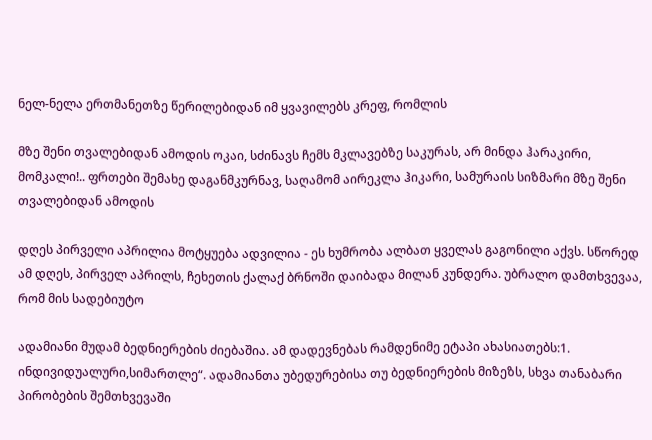ნელ-ნელა ერთმანეთზე წერილებიდან იმ ყვავილებს კრეფ, რომლის

მზე შენი თვალებიდან ამოდის ოკაი, სძინავს ჩემს მკლავებზე საკურას, არ მინდა ჰარაკირი, მომკალი!.. ფრთები შემახე დაგანმკურნავ, საღამომ აირეკლა ჰიკარი, სამურაის სიზმარი მზე შენი თვალებიდან ამოდის

დღეს პირველი აპრილია მოტყუება ადვილია - ეს ხუმრობა ალბათ ყველას გაგონილი აქვს. სწორედ ამ დღეს, პირველ აპრილს, ჩეხეთის ქალაქ ბრნოში დაიბადა მილან კუნდერა. უბრალო დამთხვევაა, რომ მის სადებიუტო

ადამიანი მუდამ ბედნიერების ძიებაშია. ამ დადევნებას რამდენიმე ეტაპი ახასიათებს:1. ინდივიდუალური,სიმართლე“. ადამიანთა უბედურებისა თუ ბედნიერების მიზეზს, სხვა თანაბარი პირობების შემთხვევაში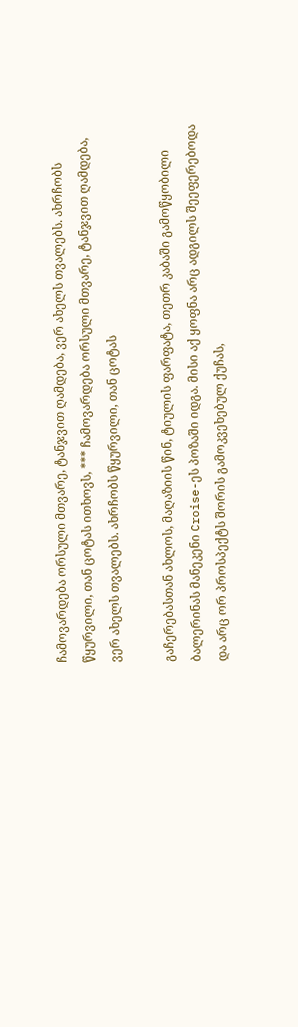ჩამოვარდება ორსული მთვარე, ტანჯვით ღამდება, ვერ ახელს თვალებს. ახრჩობს წყურვილი, თან ცოტას ითხოვს, *** ჩამოვარდება ორსული მთვარე, ტანჯვით ღამდება, ვერ ახელს თვალებს. ახრჩობს წყურვილი, თან ცოტას

გაჩერებასთან ახლოს, მაღაზიის წინ, ტიულის ფარფატა, თეთრ კაბაში გამოწყობილი ბალერინას მანეკენი Croise-ეს პოზაში იდგა. მისი აქ ყოფნა არც ადგილს შეეფერებოდა და არც ორ პროსპექტს შორის გამოკვეხებულ ქუჩას,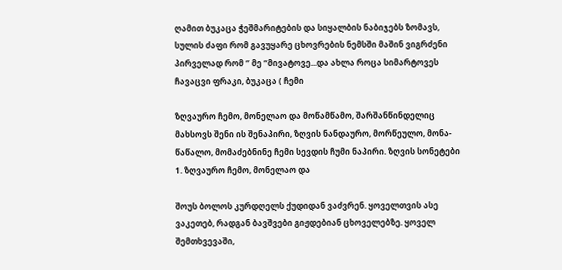ღამით ბუკაცა ჭეშმარიტების და სიყალბის ნაბიჯებს ზომავს, სულის ძაფი რომ გავუყარე ცხოვრების ნემსში მაშინ ვიგრძენი პირველად რომ ‘’ მე “მივატოვე...და ახლა როცა სიმარტოვეს ჩავაცვი ფრაკი, ბუკაცა ( ჩემი

ზღვაურო ჩემო, მონელაო და მოწამწამო, შარშანწინდელიც მახსოვს შენი ის შენაპირი, ზღვის ნანდაურო, მორწეულო, მონა-წაწალო, მომაძებნინე ჩემი სევდის ჩუმი ნაპირი. ზღვის სონეტები 1. ზღვაურო ჩემო, მონელაო და

შოუს ბოლოს კურდღელს ქუდიდან ვაძვრენ. ყოველთვის ასე ვაკეთებ, რადგან ბავშვები გიჟდებიან ცხოველებზე. ყოველ შემთხვევაში,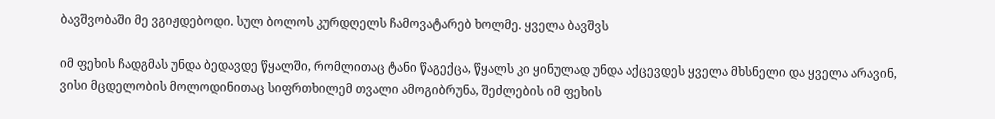ბავშვობაში მე ვგიჟდებოდი. სულ ბოლოს კურდღელს ჩამოვატარებ ხოლმე. ყველა ბავშვს

იმ ფეხის ჩადგმას უნდა ბედავდე წყალში, რომლითაც ტანი წაგექცა, წყალს კი ყინულად უნდა აქცევდეს ყველა მხსნელი და ყველა არავინ, ვისი მცდელობის მოლოდინითაც სიფრთხილემ თვალი ამოგიბრუნა, შეძლების იმ ფეხის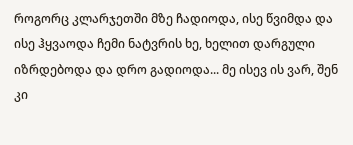როგორც კლარჯეთში მზე ჩადიოდა, ისე წვიმდა და ისე ჰყვაოდა ჩემი ნატვრის ხე, ხელით დარგული იზრდებოდა და დრო გადიოდა... მე ისევ ის ვარ, შენ კი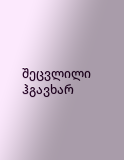შეცვლილი ჰგავხარ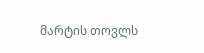მარტის თოვლს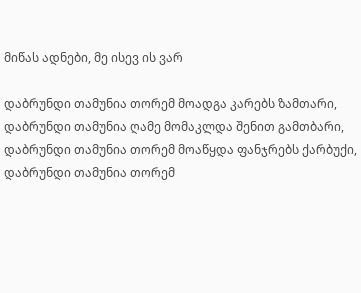მიწას ადნები, მე ისევ ის ვარ

დაბრუნდი თამუნია თორემ მოადგა კარებს ზამთარი, დაბრუნდი თამუნია ღამე მომაკლდა შენით გამთბარი, დაბრუნდი თამუნია თორემ მოაწყდა ფანჯრებს ქარბუქი, დაბრუნდი თამუნია თორემ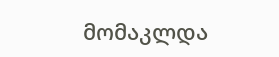მომაკლდა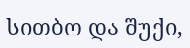სითბო და შუქი,